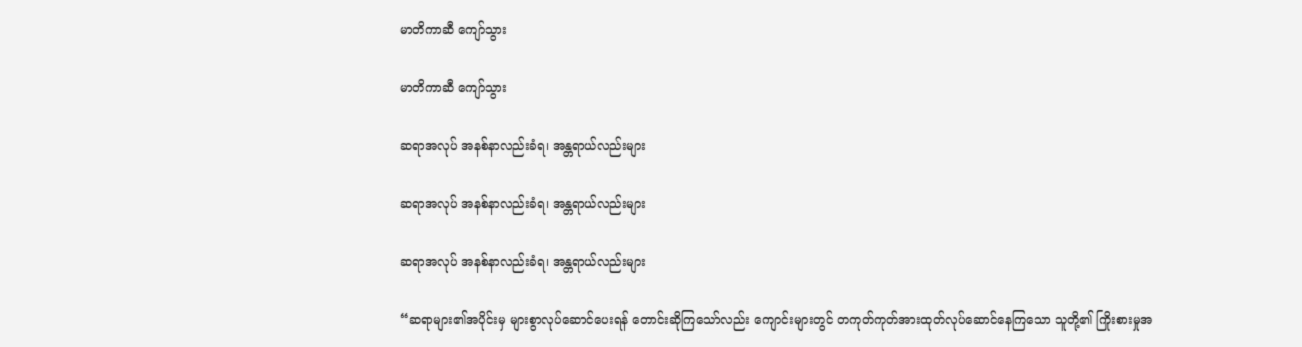မာတိကာဆီ ကျော်သွား

မာတိကာဆီ ကျော်သွား

ဆရာအလုပ် အနစ်နာလည်းခံရ၊ အန္တရာယ်လည်းများ

ဆရာအလုပ် အနစ်နာလည်းခံရ၊ အန္တရာယ်လည်းများ

ဆရာအလုပ် အနစ်နာလည်းခံရ၊ အန္တရာယ်လည်းများ

“ဆရာများ၏အပိုင်းမှ များစွာလုပ်ဆောင်ပေးရန် တောင်းဆိုကြသော်လည်း ကျောင်းများတွင် တကုတ်ကုတ်အားထုတ်လုပ်ဆောင်နေကြသော သူတို့၏ ကြိုးစားမှုအ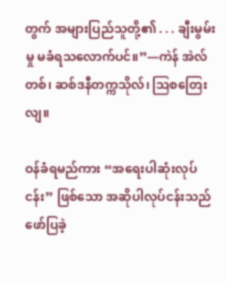တွက် အများပြည်သူတို့၏ . . . ချီးမွမ်းမှု မခံရသလောက်ပင်။”—ကဲန် အဲလ်တစ်၊ ဆစ်ဒနီတက္ကသိုလ်၊ ဩစတြေးလျ။

ဝန်ခံရမည်ကား “အရေးပါဆုံးလုပ်ငန်း” ဖြစ်သော အဆိုပါလုပ်ငန်းသည် ဖော်ပြခဲ့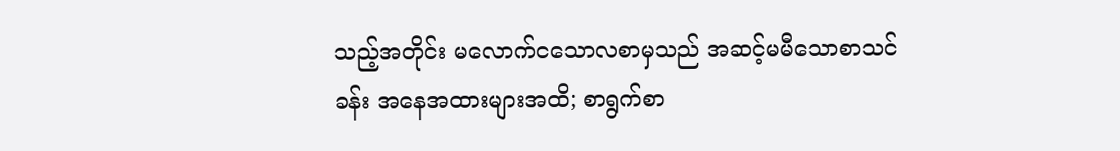သည့်အတိုင်း မလောက်ငသောလစာမှသည် အဆင့်မမီသောစာသင်ခန်း အနေအထားများအထိ; စာရွက်စာ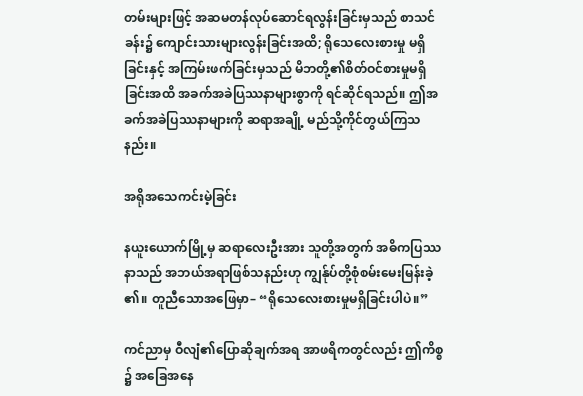တမ်းများဖြင့် အဆမတန်လုပ်ဆောင်ရလွန်းခြင်းမှသည် စာသင်ခန်း၌ ကျောင်းသားများလွန်းခြင်းအထိ; ရိုသေလေးစားမှု မရှိခြင်းနှင့် အကြမ်းဖက်ခြင်းမှသည် မိဘတို့၏စိတ်ဝင်စားမှုမရှိခြင်းအထိ အခက်အခဲပြဿနာများစွာကို ရင်ဆိုင်ရသည်။ ဤအခက်အခဲပြဿနာများကို ဆရာအချို့ မည်သို့ကိုင်တွယ်ကြသနည်း။

အရိုအသေကင်းမဲ့ခြင်း

နယူးယောက်မြို့မှ ဆရာလေးဦးအား သူတို့အတွက် အဓိကပြဿနာသည် အဘယ်အရာဖြစ်သနည်းဟု ကျွန်ုပ်တို့စုံစမ်းမေးမြန်းခဲ့၏။ တူညီသောအဖြေမှာ– “ရိုသေလေးစားမှုမရှိခြင်းပါပဲ။”

ကင်ညာမှ ဝီလျံ၏ပြောဆိုချက်အရ အာဖရိကတွင်လည်း ဤကိစ္စ၌ အခြေအနေ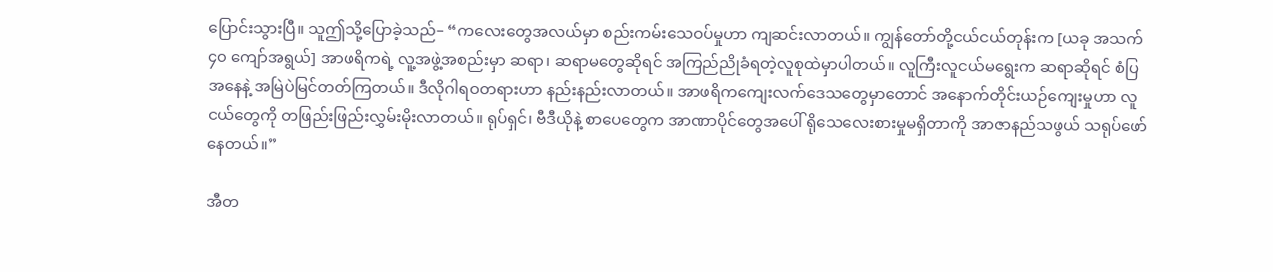ပြောင်းသွားပြီ။ သူဤသို့ပြောခဲ့သည်– “ကလေးတွေအလယ်မှာ စည်းကမ်းသေဝပ်မှုဟာ ကျဆင်းလာတယ်။ ကျွန်တော်တို့ငယ်ငယ်တုန်းက [ယခု အသက် ၄၀ ကျော်အရွယ်] အာဖရိကရဲ့ လူ့အဖွဲ့အစည်းမှာ ဆရာ၊ ဆရာမတွေဆိုရင် အကြည်ညိုခံရတဲ့လူစုထဲမှာပါတယ်။ လူကြီးလူငယ်မရွေးက ဆရာဆိုရင် စံပြအနေနဲ့ အမြဲပဲမြင်တတ်ကြတယ်။ ဒီလိုဂါရဝတရားဟာ နည်းနည်းလာတယ်။ အာဖရိကကျေးလက်ဒေသတွေမှာတောင် အနောက်တိုင်းယဉ်ကျေးမှုဟာ လူငယ်တွေကို တဖြည်းဖြည်းလွှမ်းမိုးလာတယ်။ ရုပ်ရှင်၊ ဗီဒီယိုနဲ့ စာပေတွေက အာဏာပိုင်တွေအပေါ် ရိုသေလေးစားမှုမရှိတာကို အာဇာနည်သဖွယ် သရုပ်ဖော်နေတယ်။”

အီတ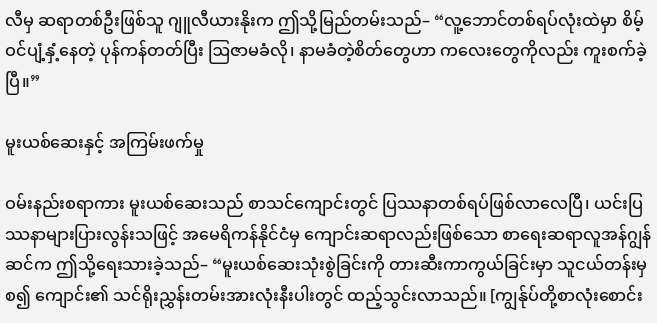လီမှ ဆရာတစ်ဦးဖြစ်သူ ဂျူလီယားနိုးက ဤသို့မြည်တမ်းသည်– “လူ့ဘောင်တစ်ရပ်လုံးထဲမှာ စိမ့်ဝင်ပျံ့နှံ့နေတဲ့ ပုန်ကန်တတ်ပြီး ဩဇာမခံလို၊ နာမခံတဲ့စိတ်တွေဟာ ကလေးတွေကိုလည်း ကူးစက်ခဲ့ပြီ။”

မူးယစ်ဆေးနှင့် အကြမ်းဖက်မှု

ဝမ်းနည်းစရာကား မူးယစ်ဆေးသည် စာသင်ကျောင်းတွင် ပြဿနာတစ်ရပ်ဖြစ်လာလေပြီ၊ ယင်းပြဿနာများပြားလွန်းသဖြင့် အမေရိကန်နိုင်ငံမှ ကျောင်းဆရာလည်းဖြစ်သော စာရေးဆရာလူအန်ဂျွန်ဆင်က ဤသို့ရေးသားခဲ့သည်– “မူးယစ်ဆေးသုံးစွဲခြင်းကို တားဆီးကာကွယ်ခြင်းမှာ သူငယ်တန်းမှစ၍ ကျောင်း၏ သင်ရိုးညွှန်းတမ်းအားလုံးနီးပါးတွင် ထည့်သွင်းလာသည်။ [ကျွန်ုပ်တို့စာလုံးစောင်း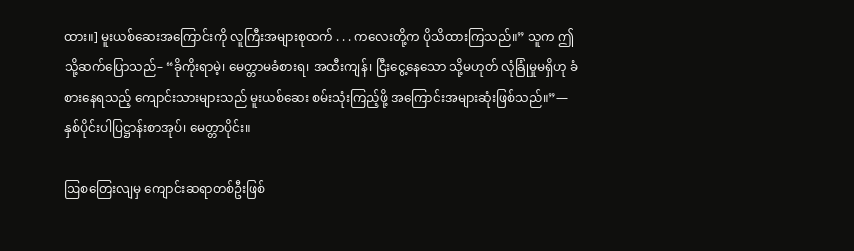ထား။] မူးယစ်ဆေးအကြောင်းကို လူကြီးအများစုထက် . . . ကလေးတို့က ပိုသိထားကြသည်။” သူက ဤသို့ဆက်ပြောသည်– “ခိုကိုးရာမဲ့၊ မေတ္တာမခံစားရ၊ အထီးကျန်၊ ငြီးငွေ့နေသော သို့မဟုတ် လုံခြုံမှုမရှိဟု ခံစားနေရသည့် ကျောင်းသားများသည် မူးယစ်ဆေး စမ်းသုံးကြည့်ဖို့ အကြောင်းအများဆုံးဖြစ်သည်။”—နှစ်ပိုင်းပါပြဋ္ဌာန်းစာအုပ်၊ မေတ္တာပိုင်း။

ဩစတြေးလျမှ ကျောင်းဆရာတစ်ဦးဖြစ်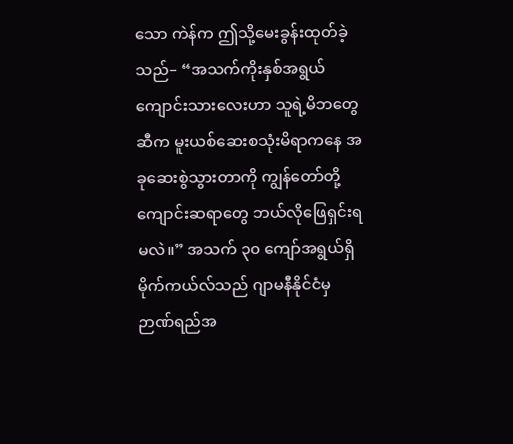သော ကဲန်က ဤသို့မေးခွန်းထုတ်ခဲ့သည်– “အသက်ကိုးနှစ်အရွယ် ကျောင်းသားလေးဟာ သူရဲ့မိဘတွေဆီက မူးယစ်ဆေးစသုံးမိရာကနေ အခုဆေးစွဲသွားတာကို ကျွန်တော်တို့ကျောင်းဆရာတွေ ဘယ်လိုဖြေရှင်းရမလဲ။” အသက် ၃၀ ကျော်အရွယ်ရှိ မိုက်ကယ်လ်သည် ဂျာမနီနိုင်ငံမှ ဉာဏ်ရည်အ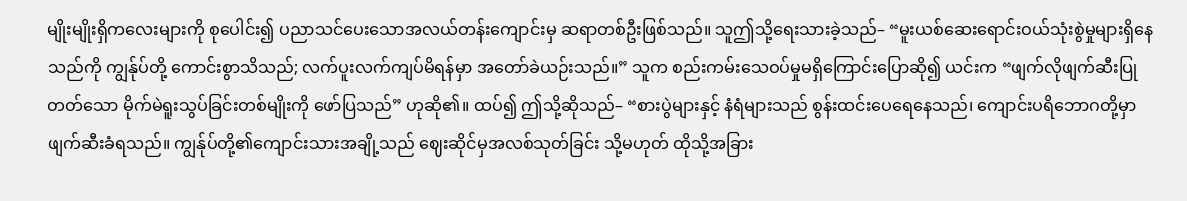မျိုးမျိုးရှိကလေးများကို စုပေါင်း၍ ပညာသင်ပေးသောအလယ်တန်းကျောင်းမှ ဆရာတစ်ဦးဖြစ်သည်။ သူဤသို့ရေးသားခဲ့သည်– “မူးယစ်ဆေးရောင်းဝယ်သုံးစွဲမှုများရှိနေသည်ကို ကျွန်ုပ်တို့ ကောင်းစွာသိသည်; လက်ပူးလက်ကျပ်မိရန်မှာ အတော်ခဲယဉ်းသည်။” သူက စည်းကမ်းသေဝပ်မှုမရှိကြောင်းပြောဆို၍ ယင်းက “ဖျက်လိုဖျက်ဆီးပြုတတ်သော မိုက်မဲရူးသွပ်ခြင်းတစ်မျိုးကို ဖော်ပြသည်” ဟုဆို၏။ ထပ်၍ ဤသို့ဆိုသည်– “စားပွဲများနှင့် နံရံများသည် စွန်းထင်းပေရေနေသည်၊ ကျောင်းပရိဘောဂတို့မှာ ဖျက်ဆီးခံရသည်။ ကျွန်ုပ်တို့၏ကျောင်းသားအချို့သည် ဈေးဆိုင်မှအလစ်သုတ်ခြင်း သို့မဟုတ် ထိုသို့အခြား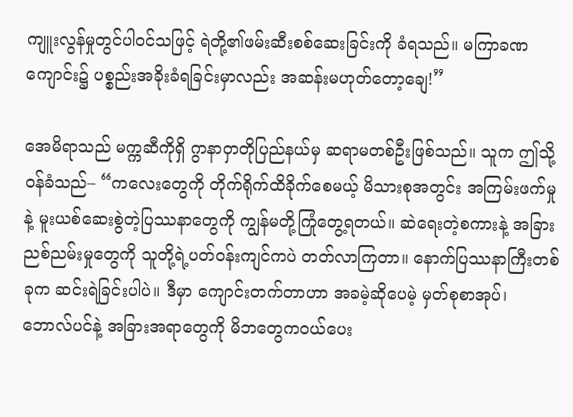ကျူးလွန်မှုတွင်ပါဝင်သဖြင့် ရဲတို့၏ဖမ်းဆီးစစ်ဆေးခြင်းကို ခံရသည်။ မကြာခဏ ကျောင်း၌ ပစ္စည်းအခိုးခံရခြင်းမှာလည်း အဆန်းမဟုတ်တော့ချေ!”

အေမိရာသည် မက္ကဆီကိုရှိ ဂွာနာဝှာတိုပြည်နယ်မှ ဆရာမတစ်ဦးဖြစ်သည်။ သူက ဤသို့ဝန်ခံသည်– “ကလေးတွေကို တိုက်ရိုက်ထိခိုက်စေမယ့် မိသားစုအတွင်း အကြမ်းဖက်မှုနဲ့ မူးယစ်ဆေးစွဲတဲ့ပြဿနာတွေကို ကျွန်မတို့ကြုံတွေ့ရတယ်။ ဆဲရေးတဲ့စကားနဲ့ အခြားညစ်ညမ်းမှုတွေကို သူတို့ရဲ့ပတ်ဝန်းကျင်ကပဲ တတ်လာကြတာ။ နောက်ပြဿနာကြီးတစ်ခုက ဆင်းရဲခြင်းပါပဲ။ ဒီမှာ ကျောင်းတက်တာဟာ အခမဲ့ဆိုပေမဲ့ မှတ်စုစာအုပ်၊ ဘောလ်ပင်နဲ့ အခြားအရာတွေကို မိဘတွေကဝယ်ပေး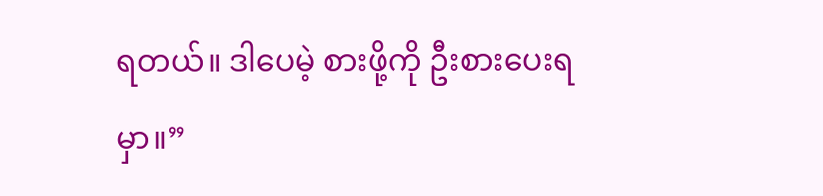ရတယ်။ ဒါပေမဲ့ စားဖို့ကို ဦးစားပေးရမှာ။”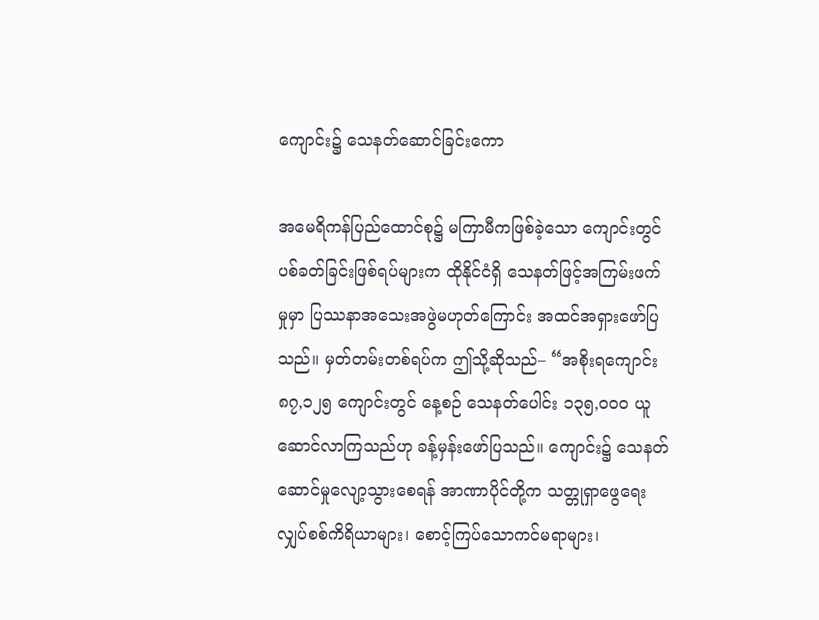ကျောင်း၌ သေနတ်ဆောင်ခြင်းကော

အမေရိကန်ပြည်ထောင်စု၌ မကြာမီကဖြစ်ခဲ့သော ကျောင်းတွင် ပစ်ခတ်ခြင်းဖြစ်ရပ်များက ထိုနိုင်ငံရှိ သေနတ်ဖြင့်အကြမ်းဖက်မှုမှာ ပြဿနာအသေးအဖွဲမဟုတ်ကြောင်း အထင်အရှားဖော်ပြသည်။ မှတ်တမ်းတစ်ရပ်က ဤသို့ဆိုသည်– “အစိုးရကျောင်း ၈၇,၁၂၅ ကျောင်းတွင် နေ့စဉ် သေနတ်ပေါင်း ၁၃၅,၀၀၀ ယူဆောင်လာကြသည်ဟု ခန့်မှန်းဖော်ပြသည်။ ကျောင်း၌ သေနတ်ဆောင်မှုလျော့သွားစေရန် အာဏာပိုင်တို့က သတ္တုရှာဖွေရေး လျှပ်စစ်ကိရိယာများ၊ စောင့်ကြပ်သောကင်မရာများ၊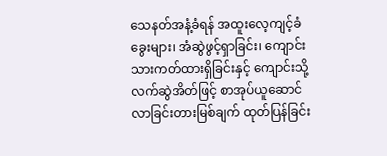သေနတ်အနံ့ခံရန် အထူးလေ့ကျင့်ခံခွေးများ၊ အံဆွဲဖွင့်ရှာခြင်း၊ ကျောင်းသားကတ်ထားရှိခြင်းနှင့် ကျောင်းသို့လက်ဆွဲအိတ်ဖြင့် စာအုပ်ယူဆောင်လာခြင်းတားမြစ်ချက် ထုတ်ပြန်ခြင်း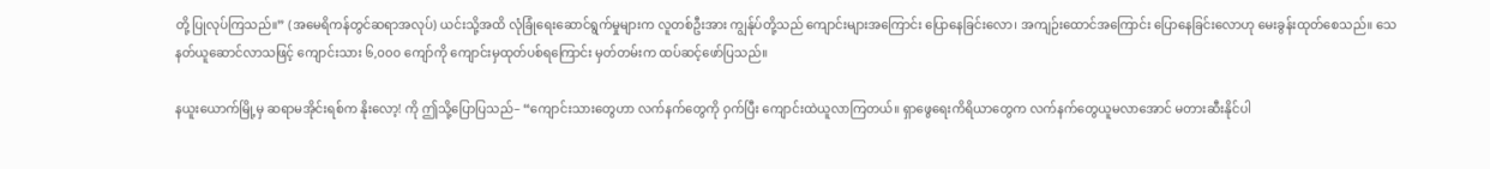တို့ ပြုလုပ်ကြသည်။” (အမေရိကန်တွင်ဆရာအလုပ်) ယင်းသို့အထိ လုံခြုံရေးဆောင်ရွက်မှုများက လူတစ်ဦးအား ကျွန်ုပ်တို့သည် ကျောင်းများအကြောင်း ပြောနေခြင်းလော၊ အကျဉ်းထောင်အကြောင်း ပြောနေခြင်းလောဟု မေးခွန်းထုတ်စေသည်။ သေနတ်ယူဆောင်လာသဖြင့် ကျောင်းသား ၆,၀၀၀ ကျော်ကို ကျောင်းမှထုတ်ပစ်ရကြောင်း မှတ်တမ်းက ထပ်ဆင့်ဖော်ပြသည်။

နယူးယောက်မြို့မှ ဆရာမအိုင်းရစ်က နိုးလော့! ကို ဤသို့ပြောပြသည်– “ကျောင်းသားတွေဟာ လက်နက်တွေကို ဝှက်ပြီး ကျောင်းထဲယူလာကြတယ်။ ရှာဖွေရေးကိရိယာတွေက လက်နက်တွေယူမလာအောင် မတားဆီးနိုင်ပါ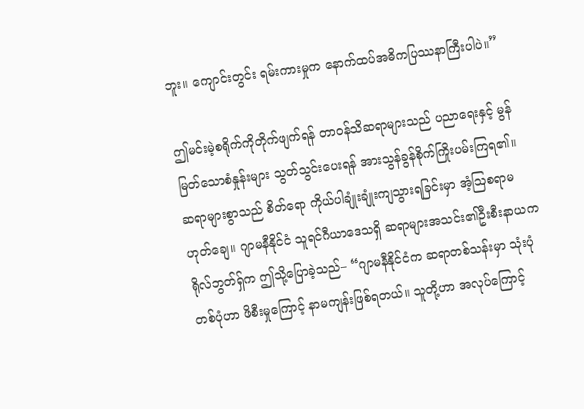ဘူး။ ကျောင်းတွင်း ရမ်းကားမှုက နောက်ထပ်အဓိကပြဿနာကြီးပါပဲ။”

ဤမင်းမဲ့စရိုက်ကိုတိုက်ဖျက်ရန် တာဝန်သိဆရာများသည် ပညာရေးနှင့် မွန်မြတ်သောစံနှုန်းများ သွတ်သွင်းပေးရန် အားသွန်ခွန်စိုက်ကြိုးပမ်းကြရ၏။ ဆရာများစွာသည် စိတ်ရော ကိုယ်ပါချုံးချုံးကျသွားရခြင်းမှာ အံ့ဩစရာမဟုတ်ချေ။ ဂျာမနီနိုင်ငံ သူရင်ဂီယာဒေသရှိ ဆရာများအသင်း၏ဦးစီးနာယက ရိုလ်ဘွတ်ရှ်က ဤသို့ပြောခဲ့သည်– “ဂျာမနီနိုင်ငံက ဆရာတစ်သန်းမှာ သုံးပုံတစ်ပုံဟာ ဖိစီးမှုကြောင့် နာမကျန်းဖြစ်ရတယ်။ သူတို့ဟာ အလုပ်ကြောင့်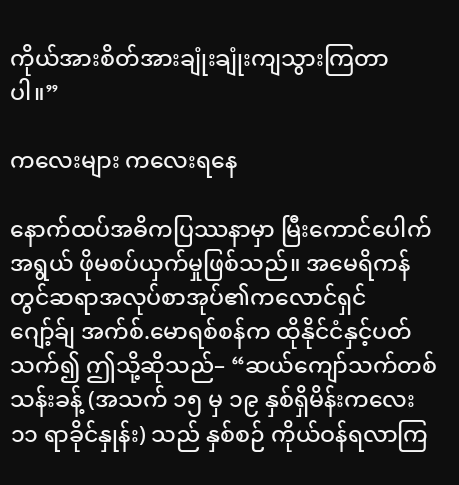ကိုယ်အားစိတ်အားချုံးချုံးကျသွားကြတာပါ။”

ကလေးများ ကလေးရနေ

နောက်ထပ်အဓိကပြဿနာမှာ မြီးကောင်ပေါက်အရွယ် ဖိုမစပ်ယှက်မှုဖြစ်သည်။ အမေရိကန်တွင်ဆရာအလုပ်စာအုပ်၏ကလောင်ရှင် ဂျော့်ခ်ျ အက်စ်.မောရစ်စန်က ထိုနိုင်ငံနှင့်ပတ်သက်၍ ဤသို့ဆိုသည်– “ဆယ်ကျော်သက်တစ်သန်းခန့် (အသက် ၁၅ မှ ၁၉ နှစ်ရှိမိန်းကလေး ၁၁ ရာခိုင်နှုန်း) သည် နှစ်စဉ် ကိုယ်ဝန်ရလာကြ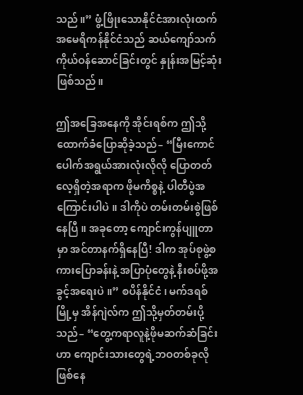သည်။” ဖွံ့ဖြိုးသောနိုင်ငံအားလုံးထက် အမေရိကန်နိုင်ငံသည် ဆယ်ကျော်သက်ကိုယ်ဝန်ဆောင်ခြင်းတွင် နှုန်းအမြင့်ဆုံးဖြစ်သည်။

ဤအခြေအနေကို အိုင်းရစ်က ဤသို့ထောက်ခံပြောဆိုခဲ့သည်– “မြီးကောင်ပေါက်အရွယ်အားလုံးလိုလို ပြောတတ်လေ့ရှိတဲ့အရာက ဖိုမကိစ္စနဲ့ ပါတီပွဲအကြောင်းပါပဲ။ ဒါကိုပဲ တမ်းတမ်းစွဲဖြစ်နေပြီ။ အခုတော့ ကျောင်းကွန်ပျူတာမှာ အင်တာနက်ရှိနေပြီ! ဒါက အုပ်စုဖွဲ့စကားပြောခန်းနဲ့ အပြာပုံတွေနဲ့ နီးစပ်ဖို့အခွင့်အရေးပဲ။” စပိန်နိုင်ငံ၊ မက်ဒရစ်မြို့မှ အိန်ဂျဲလ်က ဤသို့မှတ်တမ်းပို့သည်– “တွေ့ကရာလူနဲ့ဖိုမဆက်ဆံခြင်းဟာ ကျောင်းသားတွေရဲ့ဘဝတစ်ခုလိုဖြစ်နေ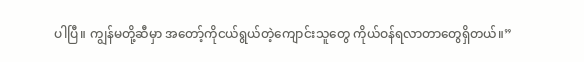ပါပြီ။ ကျွန်မတို့ဆီမှာ အတော့်ကိုငယ်ရွယ်တဲ့ကျောင်းသူတွေ ကိုယ်ဝန်ရလာတာတွေရှိတယ်။”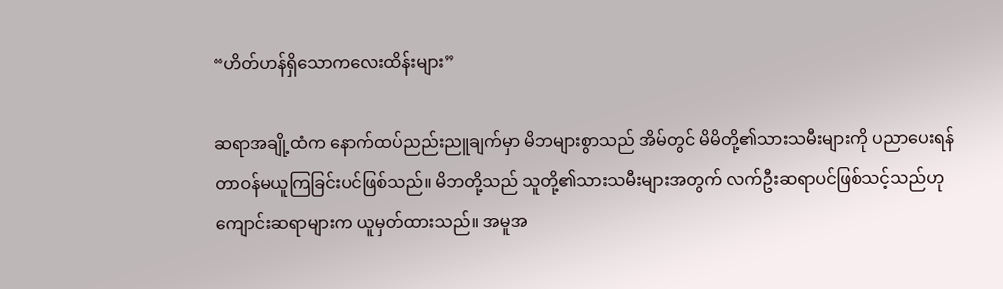“ဟိတ်ဟန်ရှိသောကလေးထိန်းများ”

ဆရာအချို့ထံက နောက်ထပ်ညည်းညူချက်မှာ မိဘများစွာသည် အိမ်တွင် မိမိတို့၏သားသမီးများကို ပညာပေးရန် တာဝန်မယူကြခြင်းပင်ဖြစ်သည်။ မိဘတို့သည် သူတို့၏သားသမီးများအတွက် လက်ဦးဆရာပင်ဖြစ်သင့်သည်ဟု ကျောင်းဆရာများက ယူမှတ်ထားသည်။ အမူအ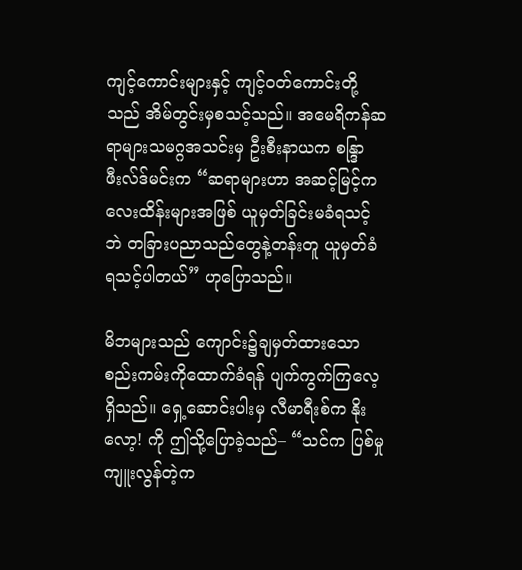ကျင့်ကောင်းများနှင့် ကျင့်ဝတ်ကောင်းတို့သည် အိမ်တွင်းမှစသင့်သည်။ အမေရိကန်ဆရာများသမဂ္ဂအသင်းမှ ဦးစီးနာယက စန္ဒြာဖီးလ်ဒ်မင်းက “ဆရာများဟာ အဆင့်မြင့်ကလေးထိန်းများအဖြစ် ယူမှတ်ခြင်းမခံရသင့်ဘဲ တခြားပညာသည်တွေနဲ့တန်းတူ ယူမှတ်ခံရသင့်ပါတယ်” ဟုပြောသည်။

မိဘများသည် ကျောင်း၌ချမှတ်ထားသော စည်းကမ်းကိုထောက်ခံရန် ပျက်ကွက်ကြလေ့ရှိသည်။ ရှေ့ဆောင်းပါးမှ လီမာရီးစ်က နိုးလော့! ကို ဤသို့ပြောခဲ့သည်– “သင်က ပြစ်မှုကျူးလွန်တဲ့က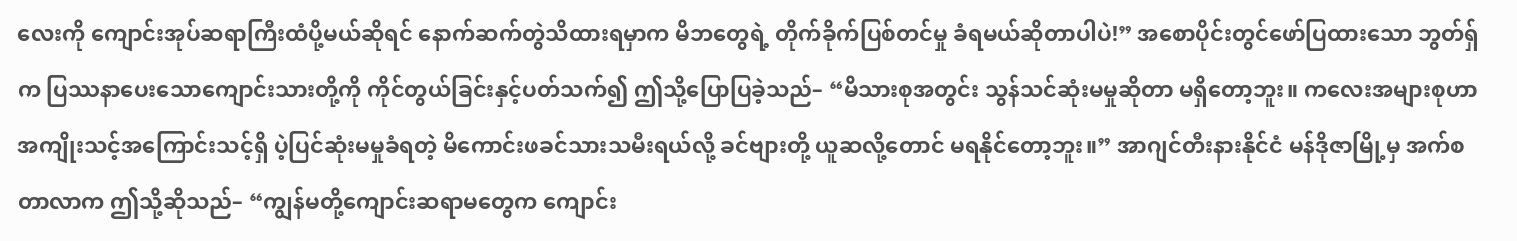လေးကို ကျောင်းအုပ်ဆရာကြီးထံပို့မယ်ဆိုရင် နောက်ဆက်တွဲသိထားရမှာက မိဘတွေရဲ့ တိုက်ခိုက်ပြစ်တင်မှု ခံရမယ်ဆိုတာပါပဲ!” အစောပိုင်းတွင်ဖော်ပြထားသော ဘွတ်ရှ်က ပြဿနာပေးသောကျောင်းသားတို့ကို ကိုင်တွယ်ခြင်းနှင့်ပတ်သက်၍ ဤသို့ပြောပြခဲ့သည်– “မိသားစုအတွင်း သွန်သင်ဆုံးမမှုဆိုတာ မရှိတော့ဘူး။ ကလေးအများစုဟာ အကျိုးသင့်အကြောင်းသင့်ရှိ ပဲ့ပြင်ဆုံးမမှုခံရတဲ့ မိကောင်းဖခင်သားသမီးရယ်လို့ ခင်ဗျားတို့ ယူဆလို့တောင် မရနိုင်တော့ဘူး။” အာဂျင်တီးနားနိုင်ငံ မန်ဒိုဇာမြို့မှ အက်စတာလာက ဤသို့ဆိုသည်– “ကျွန်မတို့ကျောင်းဆရာမတွေက ကျောင်း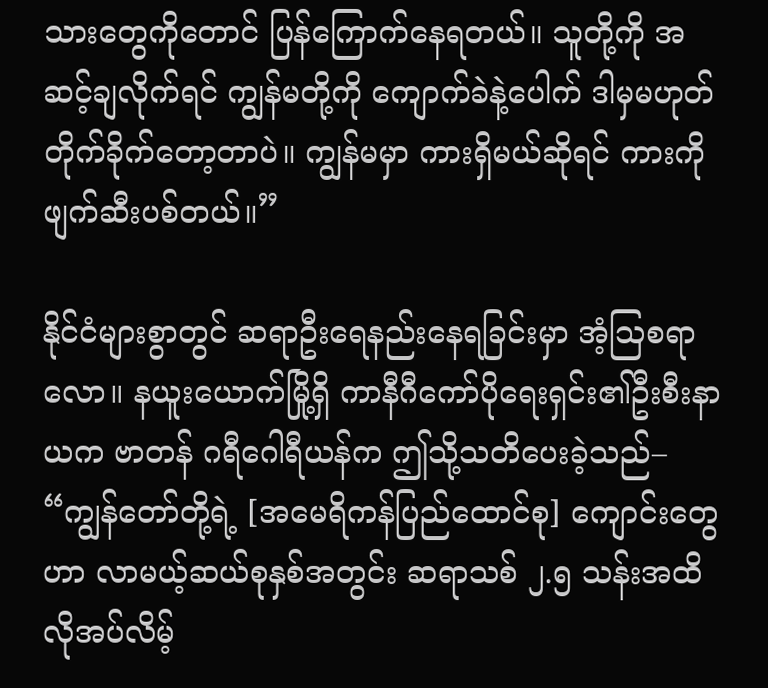သားတွေကိုတောင် ပြန်ကြောက်နေရတယ်။ သူတို့ကို အဆင့်ချလိုက်ရင် ကျွန်မတို့ကို ကျောက်ခဲနဲ့ပေါက် ဒါမှမဟုတ် တိုက်ခိုက်တော့တာပဲ။ ကျွန်မမှာ ကားရှိမယ်ဆိုရင် ကားကိုဖျက်ဆီးပစ်တယ်။”

နိုင်ငံများစွာတွင် ဆရာဦးရေနည်းနေရခြင်းမှာ အံ့ဩစရာလော။ နယူးယောက်မြို့ရှိ ကာနီဂီကော်ပိုရေးရှင်း၏ဦးစီးနာယက ဗာတန် ဂရီဂေါရီယန်က ဤသို့သတိပေးခဲ့သည်– “ကျွန်တော်တို့ရဲ့ [အမေရိကန်ပြည်ထောင်စု] ကျောင်းတွေဟာ လာမယ့်ဆယ်စုနှစ်အတွင်း ဆရာသစ် ၂.၅ သန်းအထိ လိုအပ်လိမ့်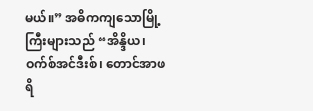မယ်။” အဓိကကျသောမြို့ကြီးများသည် “အိန္ဒိယ၊ ဝက်စ်အင်ဒီးစ်၊ တောင်အာဖရိ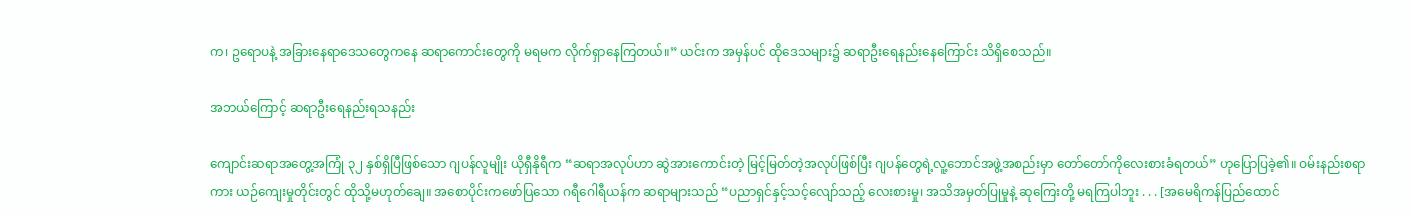က၊ ဥရောပနဲ့ အခြားနေရာဒေသတွေကနေ ဆရာကောင်းတွေကို မရမက လိုက်ရှာနေကြတယ်။” ယင်းက အမှန်ပင် ထိုဒေသများ၌ ဆရာဦးရေနည်းနေကြောင်း သိရှိစေသည်။

အဘယ်ကြောင့် ဆရာဦးရေနည်းရသနည်း

ကျောင်းဆရာအတွေ့အကြုံ ၃၂ နှစ်ရှိပြီဖြစ်သော ဂျပန်လူမျိုး ယိုရှီနိုရီက “ဆရာအလုပ်ဟာ ဆွဲအားကောင်းတဲ့ မြင့်မြတ်တဲ့အလုပ်ဖြစ်ပြီး ဂျပန်တွေရဲ့လူ့ဘောင်အဖွဲ့အစည်းမှာ တော်တော်ကိုလေးစားခံရတယ်” ဟုပြောပြခဲ့၏။ ဝမ်းနည်းစရာကား ယဉ်ကျေးမှုတိုင်းတွင် ထိုသို့မဟုတ်ချေ။ အစောပိုင်းကဖော်ပြသော ဂရီဂေါရီယန်က ဆရာများသည် “ပညာရှင်နှင့်သင့်လျော်သည့် လေးစားမှု၊ အသိအမှတ်ပြုမှုနဲ့ ဆုကြေးတို့ မရကြပါဘူး . . . [အမေရိကန်ပြည်ထောင်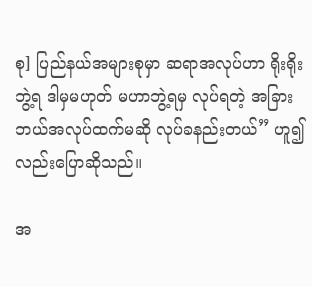စု] ပြည်နယ်အများစုမှာ ဆရာအလုပ်ဟာ ရိုးရိုးဘွဲ့ရ ဒါမှမဟုတ် မဟာဘွဲ့ရမှ လုပ်ရတဲ့ အခြားဘယ်အလုပ်ထက်မဆို လုပ်ခနည်းတယ်” ဟူ၍လည်းပြောဆိုသည်။

အ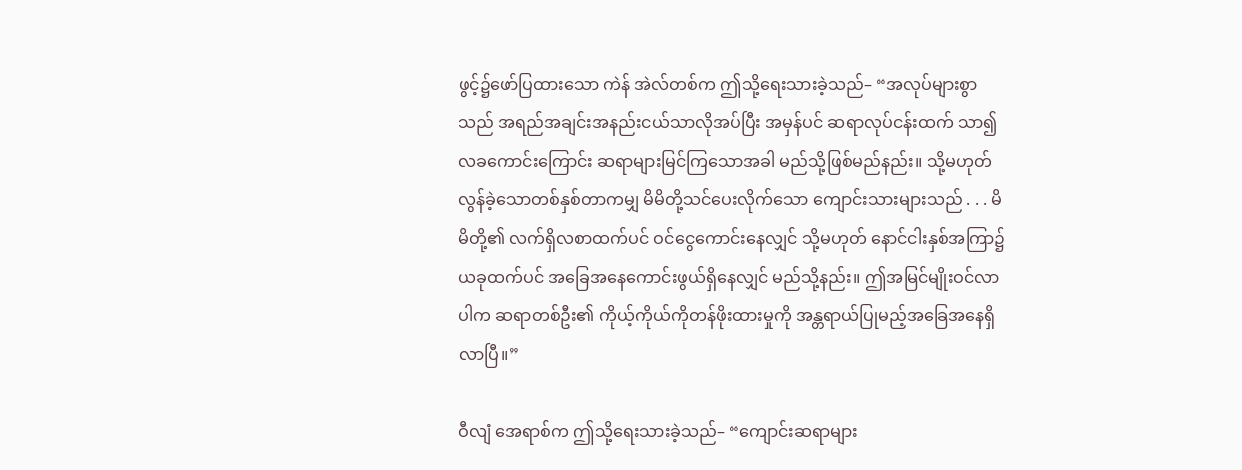ဖွင့်၌ဖော်ပြထားသော ကဲန် အဲလ်တစ်က ဤသို့ရေးသားခဲ့သည်– “အလုပ်များစွာသည် အရည်အချင်းအနည်းငယ်သာလိုအပ်ပြီး အမှန်ပင် ဆရာလုပ်ငန်းထက် သာ၍လခကောင်းကြောင်း ဆရာများမြင်ကြသောအခါ မည်သို့ဖြစ်မည်နည်း။ သို့မဟုတ် လွန်ခဲ့သောတစ်နှစ်တာကမျှ မိမိတို့သင်ပေးလိုက်သော ကျောင်းသားများသည် . . . မိမိတို့၏ လက်ရှိလစာထက်ပင် ဝင်ငွေကောင်းနေလျှင် သို့မဟုတ် နောင်ငါးနှစ်အကြာ၌ ယခုထက်ပင် အခြေအနေကောင်းဖွယ်ရှိနေလျှင် မည်သို့နည်း။ ဤအမြင်မျိုးဝင်လာပါက ဆရာတစ်ဦး၏ ကိုယ့်ကိုယ်ကိုတန်ဖိုးထားမှုကို အန္တရာယ်ပြုမည့်အခြေအနေရှိလာပြီ။”

ဝီလျံ အေရာစ်က ဤသို့ရေးသားခဲ့သည်– “ကျောင်းဆရာများ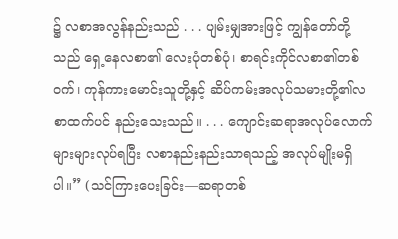၌ လစာအလွန်နည်းသည် . . . ပျမ်းမျှအားဖြင့် ကျွန်တော်တို့သည် ရှေ့နေလစာ၏ လေးပုံတစ်ပုံ၊ စာရင်းကိုင်လစာ၏တစ်ဝက်၊ ကုန်ကားမောင်းသူတို့နှင့် ဆိပ်ကမ်းအလုပ်သမားတို့၏လစာထက်ပင် နည်းသေးသည်။ . . . ကျောင်းဆရာအလုပ်လောက် များများလုပ်ရပြီး လစာနည်းနည်းသာရသည့် အလုပ်မျိုးမရှိပါ။” (သင်ကြားပေးခြင်း—ဆရာတစ်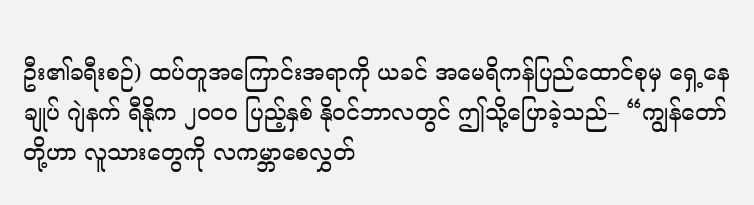ဦး၏ခရီးစဉ်) ထပ်တူအကြောင်းအရာကို ယခင် အမေရိကန်ပြည်ထောင်စုမှ ရှေ့နေချုပ် ဂျဲနက် ရီနိုက ၂၀၀၀ ပြည့်နှစ် နိုဝင်ဘာလတွင် ဤသို့ပြောခဲ့သည်– “ကျွန်တော်တို့ဟာ လူသားတွေကို လကမ္ဘာစေလွှတ်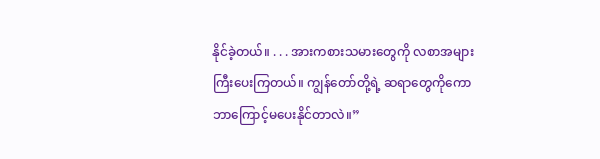နိုင်ခဲ့တယ်။ . . . အားကစားသမားတွေကို လစာအများကြီးပေးကြတယ်။ ကျွန်တော်တို့ရဲ့ ဆရာတွေကိုကော ဘာကြောင့်မပေးနိုင်တာလဲ။”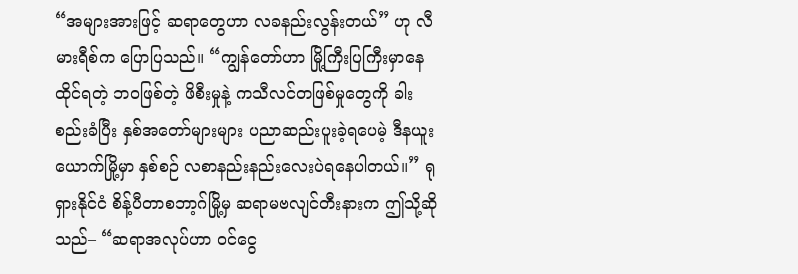“အများအားဖြင့် ဆရာတွေဟာ လခနည်းလွန်းတယ်” ဟု လီမားရီစ်က ပြောပြသည်။ “ကျွန်တော်ဟာ မြို့ကြီးပြကြီးမှာနေထိုင်ရတဲ့ ဘဝဖြစ်တဲ့ ဖိစီးမှုနဲ့ ကသီလင်တဖြစ်မှုတွေကို ခါးစည်းခံပြီး နှစ်အတော်များများ ပညာဆည်းပူးခဲ့ရပေမဲ့ ဒီနယူးယောက်မြို့မှာ နှစ်စဉ် လစာနည်းနည်းလေးပဲရနေပါတယ်။” ရုရှားနိုင်ငံ စိန့်ပီတာစဘာ့ဂ်မြို့မှ ဆရာမဗလျင်တီးနားက ဤသို့ဆိုသည်– “ဆရာအလုပ်ဟာ ဝင်ငွေ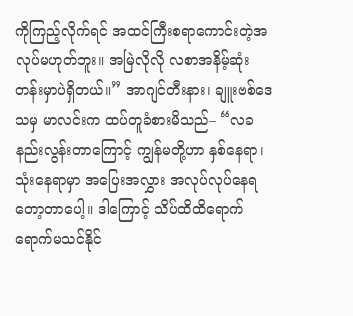ကိုကြည့်လိုက်ရင် အထင်ကြီးစရာကောင်းတဲ့အလုပ်မဟုတ်ဘူး။ အမြဲလိုလို လစာအနိမ့်ဆုံးတန်းမှာပဲရှိတယ်။” အာဂျင်တီးနား၊ ချူးဗစ်ဒေသမှ မာလင်းက ထပ်တူခံစားမိသည်– “လခနည်းလွန်းတာကြောင့် ကျွန်မတို့ဟာ နှစ်နေရာ၊ သုံးနေရာမှာ အပြေးအလွှား အလုပ်လုပ်နေရတော့တာပေါ့။ ဒါကြောင့် သိပ်ထိထိရောက်ရောက်မသင်နိုင်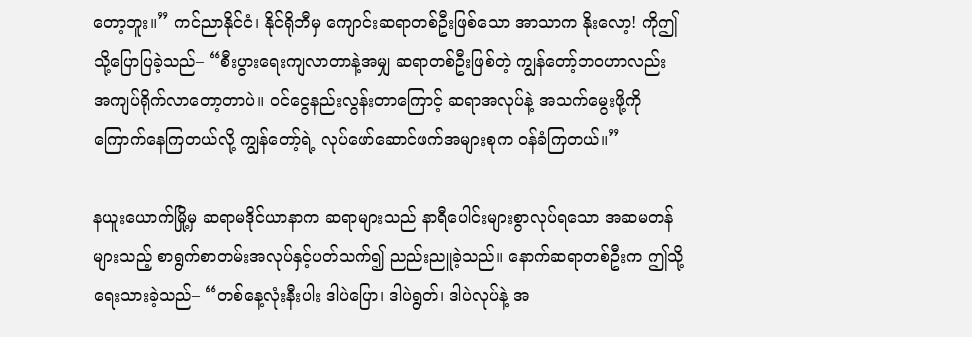တော့ဘူး။” ကင်ညာနိုင်ငံ၊ နိုင်ရိုဘီမှ ကျောင်းဆရာတစ်ဦးဖြစ်သော အာသာက နိုးလော့! ကိုဤသို့ပြောပြခဲ့သည်– “စီးပွားရေးကျလာတာနဲ့အမျှ ဆရာတစ်ဦးဖြစ်တဲ့ ကျွန်တော့်ဘဝဟာလည်း အကျပ်ရိုက်လာတော့တာပဲ။ ဝင်ငွေနည်းလွန်းတာကြောင့် ဆရာအလုပ်နဲ့ အသက်မွေးဖို့ကို ကြောက်နေကြတယ်လို့ ကျွန်တော့်ရဲ့ လုပ်ဖော်ဆောင်ဖက်အများစုက ဝန်ခံကြတယ်။”

နယူးယောက်မြို့မှ ဆရာမဒိုင်ယာနာက ဆရာများသည် နာရီပေါင်းများစွာလုပ်ရသော အဆမတန်များသည့် စာရွက်စာတမ်းအလုပ်နှင့်ပတ်သက်၍ ညည်းညူခဲ့သည်။ နောက်ဆရာတစ်ဦးက ဤသို့ရေးသားခဲ့သည်– “တစ်နေ့လုံးနီးပါး ဒါပဲပြော၊ ဒါပဲရွတ်၊ ဒါပဲလုပ်နဲ့ အ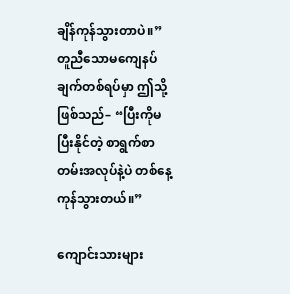ချိန်ကုန်သွားတာပဲ။” တူညီသောမကျေနပ်ချက်တစ်ရပ်မှာ ဤသို့ဖြစ်သည်– “ပြီးကိုမပြီးနိုင်တဲ့ စာရွက်စာတမ်းအလုပ်နဲ့ပဲ တစ်နေ့ကုန်သွားတယ်။”

ကျောင်းသားများ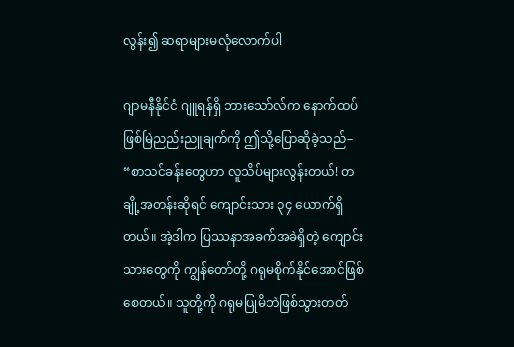လွန်း၍ ဆရာများမလုံလောက်ပါ

ဂျာမနီနိုင်ငံ ဂျူရန်ရှိ ဘားသော်လ်က နောက်ထပ်ဖြစ်မြဲညည်းညူချက်ကို ဤသို့ပြောဆိုခဲ့သည်– “စာသင်ခန်းတွေဟာ လူသိပ်များလွန်းတယ်! တချို့အတန်းဆိုရင် ကျောင်းသား ၃၄ ယောက်ရှိတယ်။ အဲ့ဒါက ပြဿနာအခက်အခဲရှိတဲ့ ကျောင်းသားတွေကို ကျွန်တော်တို့ ဂရုမစိုက်နိုင်အောင်ဖြစ်စေတယ်။ သူတို့ကို ဂရုမပြုမိဘဲဖြစ်သွားတတ်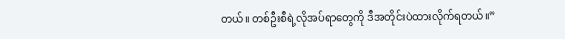တယ်။ တစ်ဦးစီရဲ့လိုအပ်ရာတွေကို ဒီအတိုင်းပဲထားလိုက်ရတယ်။”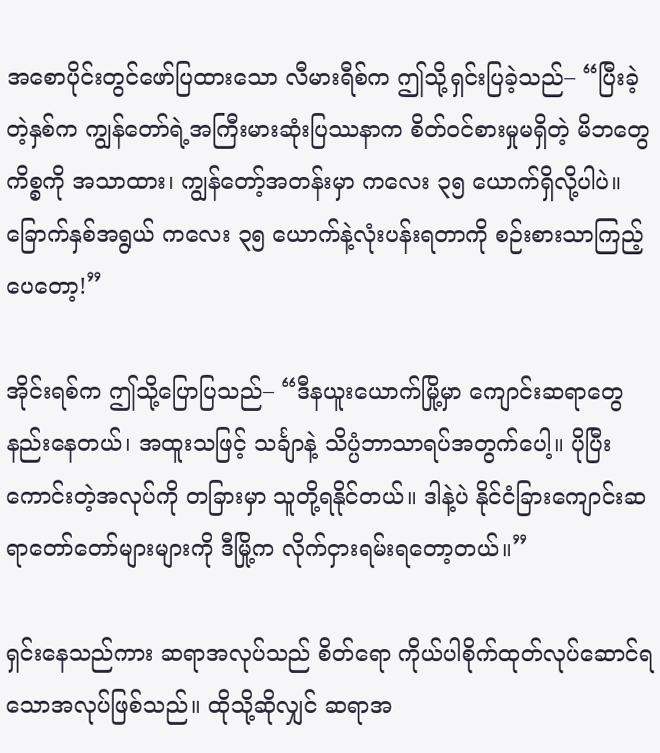အစောပိုင်းတွင်ဖော်ပြထားသော လီမားရီစ်က ဤသို့ရှင်းပြခဲ့သည်– “ပြီးခဲ့တဲ့နှစ်က ကျွန်တော်ရဲ့အကြီးမားဆုံးပြဿနာက စိတ်ဝင်စားမှုမရှိတဲ့ မိဘတွေကိစ္စကို အသာထား၊ ကျွန်တော့်အတန်းမှာ ကလေး ၃၅ ယောက်ရှိလို့ပါပဲ။ ခြောက်နှစ်အရွယ် ကလေး ၃၅ ယောက်နဲ့လုံးပန်းရတာကို စဉ်းစားသာကြည့်ပေတော့!”

အိုင်းရစ်က ဤသို့ပြောပြသည်– “ဒီနယူးယောက်မြို့မှာ ကျောင်းဆရာတွေနည်းနေတယ်၊ အထူးသဖြင့် သင်္ချာနဲ့ သိပ္ပံဘာသာရပ်အတွက်ပေါ့။ ပိုပြီးကောင်းတဲ့အလုပ်ကို တခြားမှာ သူတို့ရနိုင်တယ်။ ဒါနဲ့ပဲ နိုင်ငံခြားကျောင်းဆရာတော်တော်များများကို ဒီမြို့က လိုက်ငှားရမ်းရတော့တယ်။”

ရှင်းနေသည်ကား ဆရာအလုပ်သည် စိတ်ရော ကိုယ်ပါစိုက်ထုတ်လုပ်ဆောင်ရသောအလုပ်ဖြစ်သည်။ ထိုသို့ဆိုလျှင် ဆရာအ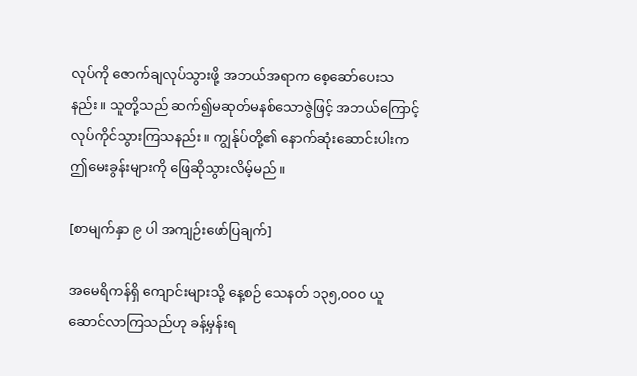လုပ်ကို ဇောက်ချလုပ်သွားဖို့ အဘယ်အရာက စေ့ဆော်ပေးသနည်း။ သူတို့သည် ဆက်၍မဆုတ်မနစ်သောဇွဲဖြင့် အဘယ်ကြောင့် လုပ်ကိုင်သွားကြသနည်း။ ကျွန်ုပ်တို့၏ နောက်ဆုံးဆောင်းပါးက ဤမေးခွန်းများကို ဖြေဆိုသွားလိမ့်မည်။

[စာမျက်နှာ ၉ ပါ အကျဉ်းဖော်ပြချက်]

အမေရိကန်ရှိ ကျောင်းများသို့ နေ့စဉ် သေနတ် ၁၃၅,၀၀၀ ယူဆောင်လာကြသည်ဟု ခန့်မှန်းရ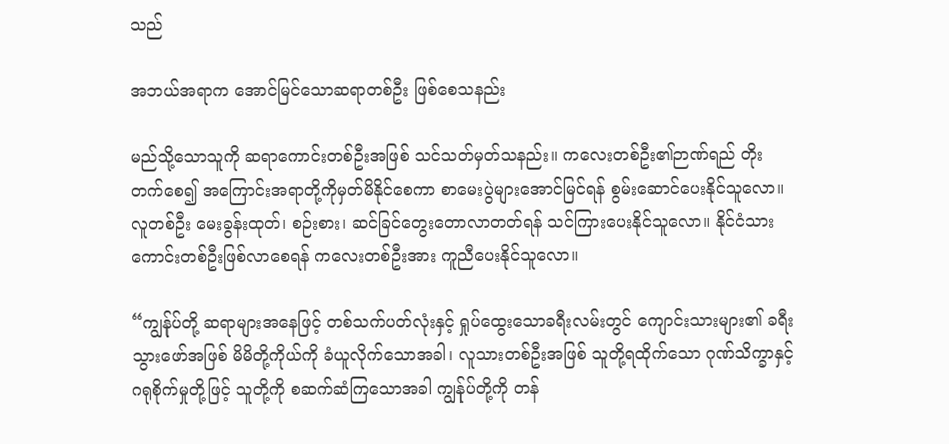သည်

အဘယ်အရာက အောင်မြင်သောဆရာတစ်ဦး ဖြစ်စေသနည်း

မည်သို့သောသူကို ဆရာကောင်းတစ်ဦးအဖြစ် သင်သတ်မှတ်သနည်း။ ကလေးတစ်ဦး၏ဉာဏ်ရည် တိုးတက်စေ၍ အကြောင်းအရာတို့ကိုမှတ်မိနိုင်စေကာ စာမေးပွဲများအောင်မြင်ရန် စွမ်းဆောင်ပေးနိုင်သူလော။ လူတစ်ဦး မေးခွန်းထုတ်၊ စဉ်းစား၊ ဆင်ခြင်တွေးတောလာတတ်ရန် သင်ကြားပေးနိုင်သူလော။ နိုင်ငံသားကောင်းတစ်ဦးဖြစ်လာစေရန် ကလေးတစ်ဦးအား ကူညီပေးနိုင်သူလော။

“ကျွန်ုပ်တို့ ဆရာများအနေဖြင့် တစ်သက်ပတ်လုံးနှင့် ရှုပ်ထွေးသောခရီးလမ်းတွင် ကျောင်းသားများ၏ ခရီးသွားဖော်အဖြစ် မိမိတို့ကိုယ်ကို ခံယူလိုက်သောအခါ၊ လူသားတစ်ဦးအဖြစ် သူတို့ရထိုက်သော ဂုဏ်သိက္ခာနှင့် ဂရုစိုက်မှုတို့ဖြင့် သူတို့ကို စဆက်ဆံကြသောအခါ ကျွန်ုပ်တို့ကို တန်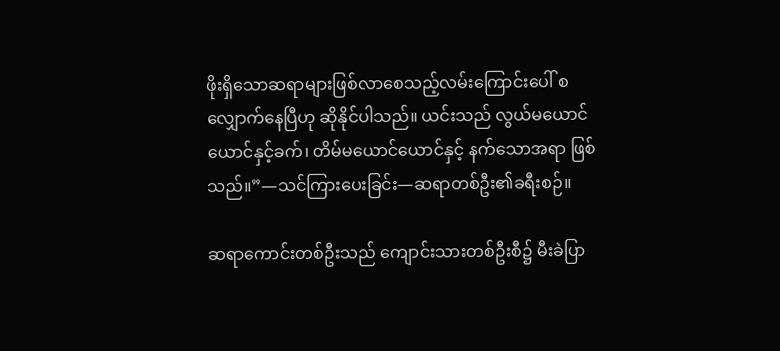ဖိုးရှိသောဆရာများဖြစ်လာစေသည့်လမ်းကြောင်းပေါ် စလျှောက်နေပြီဟု ဆိုနိုင်ပါသည်။ ယင်းသည် လွယ်မယောင်ယောင်နှင့်ခက်၊ တိမ်မယောင်ယောင်နှင့် နက်သောအရာ ဖြစ်သည်။”—သင်ကြားပေးခြင်း—ဆရာတစ်ဦး၏ခရီးစဉ်။

ဆရာကောင်းတစ်ဦးသည် ကျောင်းသားတစ်ဦးစီ၌ မီးခဲပြာ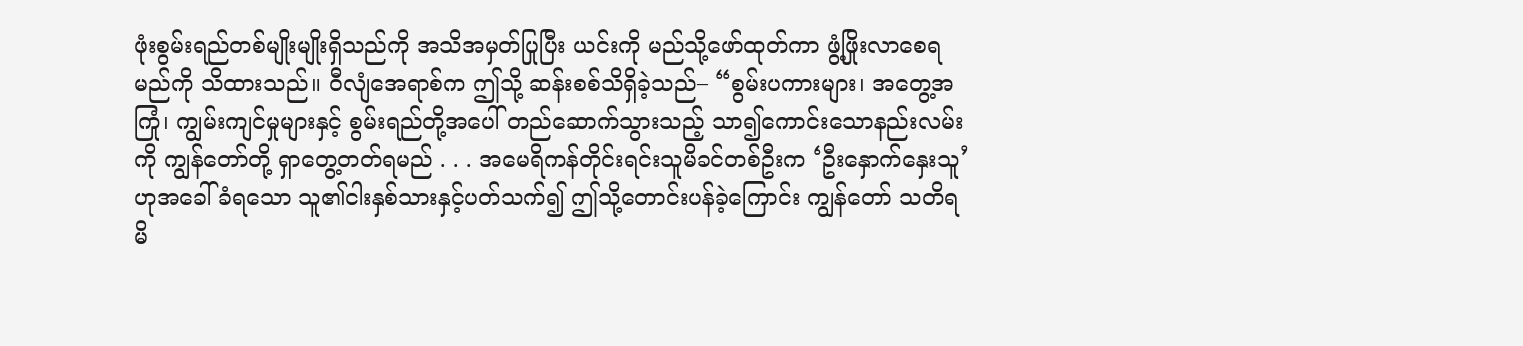ဖုံးစွမ်းရည်တစ်မျိုးမျိုးရှိသည်ကို အသိအမှတ်ပြုပြီး ယင်းကို မည်သို့ဖော်ထုတ်ကာ ဖွံ့ဖြိုးလာစေရမည်ကို သိထားသည်။ ဝီလျံအေရာစ်က ဤသို့ ဆန်းစစ်သိရှိခဲ့သည်– “စွမ်းပကားများ၊ အတွေ့အကြုံ၊ ကျွမ်းကျင်မှုများနှင့် စွမ်းရည်တို့အပေါ် တည်ဆောက်သွားသည့် သာ၍ကောင်းသောနည်းလမ်းကို ကျွန်တော်တို့ ရှာတွေ့တတ်ရမည် . . . အမေရိကန်တိုင်းရင်းသူမိခင်တစ်ဦးက ‘ဦးနှောက်နှေးသူ’ ဟုအခေါ်ခံရသော သူ၏ငါးနှစ်သားနှင့်ပတ်သက်၍ ဤသို့တောင်းပန်ခဲ့ကြောင်း ကျွန်တော် သတိရမိ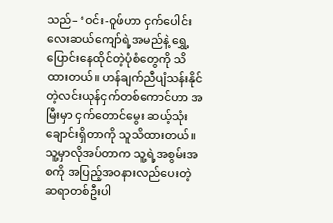သည်– ‘ဝင်း-ဝူဖ်ဟာ ငှက်ပေါင်းလေးဆယ်ကျော်ရဲ့အမည်နဲ့ ရွှေ့ပြောင်းနေထိုင်တဲ့ပုံစံတွေကို သိထားတယ်။ ဟန်ချက်ညီပျံသန်းနိုင်တဲ့လင်းယုန်ငှက်တစ်ကောင်ဟာ အမြီးမှာ ငှက်တောင်မွေး ဆယ့်သုံးချောင်းရှိတာကို သူသိထားတယ်။ သူ့မှာလိုအပ်တာက သူ့ရဲ့အစွမ်းအစကို အပြည့်အဝနားလည်ပေးတဲ့ ဆရာတစ်ဦးပါ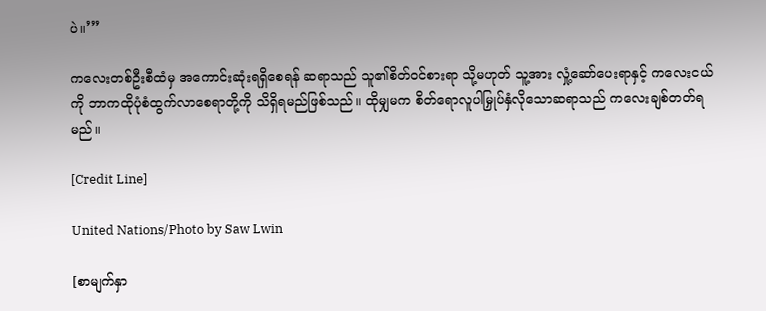ပဲ။’”

ကလေးတစ်ဦးစီထံမှ အကောင်းဆုံးရရှိစေရန် ဆရာသည် သူ၏စိတ်ဝင်စားရာ သို့မဟုတ် သူ့အား လှုံ့ဆော်ပေးရာနှင့် ကလေးငယ်ကို ဘာကထိုပုံစံထွက်လာစေရာတို့ကို သိရှိရမည်ဖြစ်သည်။ ထိုမျှမက စိတ်ရောလူပါမြှုပ်နှံလိုသောဆရာသည် ကလေးချစ်တတ်ရမည်။

[Credit Line]

United Nations/Photo by Saw Lwin

[စာမျက်နှာ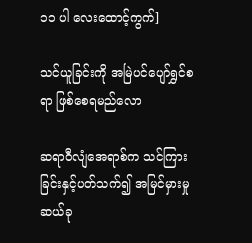၁၁ ပါ လေးထောင့်ကွက်]

သင်ယူခြင်းကို အမြဲပင်ပျော်ရွှင်စရာ ဖြစ်စေရမည်လော

ဆရာဝီလျံအေရာစ်က သင်ကြားခြင်းနှင့်ပတ်သက်၍ အမြင်မှားမှု ဆယ်ခု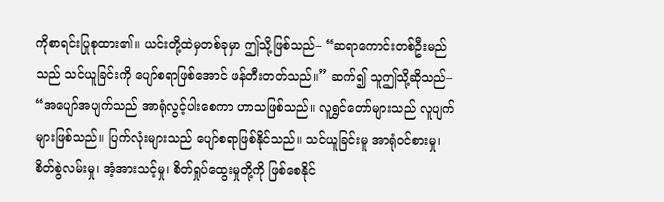ကိုစာရင်းပြုစုထား၏။ ယင်းတို့ထဲမှတစ်ခုမှာ ဤသို့ဖြစ်သည်– “ဆရာကောင်းတစ်ဦးမည်သည် သင်ယူခြင်းကို ပျော်စရာဖြစ်အောင် ဖန်တီးတတ်သည်။” ဆက်၍ သူဤသို့ဆိုသည်– “အပျော်အပျက်သည် အာရုံလွင့်ပါးစေကာ ဟာသဖြစ်သည်။ လူရွှင်တော်များသည် လူပျက်များဖြစ်သည်။ ပြက်လုံးများသည် ပျော်စရာဖြစ်နိုင်သည်။ သင်ယူခြင်းမူ အာရုံဝင်စားမှု၊ စိတ်စွဲလမ်းမှု၊ အံ့အားသင့်မှု၊ စိတ်ရှုပ်ထွေးမှုတို့ကို ဖြစ်စေနိုင်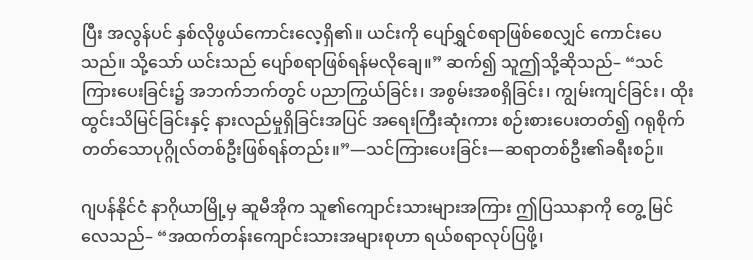ပြီး အလွန်ပင် နှစ်လိုဖွယ်ကောင်းလေ့ရှိ၏။ ယင်းကို ပျော်ရွှင်စရာဖြစ်စေလျှင် ကောင်းပေသည်။ သို့သော် ယင်းသည် ပျော်စရာဖြစ်ရန်မလိုချေ။” ဆက်၍ သူဤသို့ဆိုသည်– “သင်ကြားပေးခြင်း၌ အဘက်ဘက်တွင် ပညာကြွယ်ခြင်း၊ အစွမ်းအစရှိခြင်း၊ ကျွမ်းကျင်ခြင်း၊ ထိုးထွင်းသိမြင်ခြင်းနှင့် နားလည်မှုရှိခြင်းအပြင် အရေးကြီးဆုံးကား စဉ်းစားပေးတတ်၍ ဂရုစိုက်တတ်သောပုဂ္ဂိုလ်တစ်ဦးဖြစ်ရန်တည်း။”—သင်ကြားပေးခြင်း—ဆရာတစ်ဦး၏ခရီးစဉ်။

ဂျပန်နိုင်ငံ နာဂိုယာမြို့မှ ဆူမီအိုက သူ၏ကျောင်းသားများအကြား ဤပြဿနာကို တွေ့ မြင်လေသည်– “အထက်တန်းကျောင်းသားအများစုဟာ ရယ်စရာလုပ်ပြဖို့၊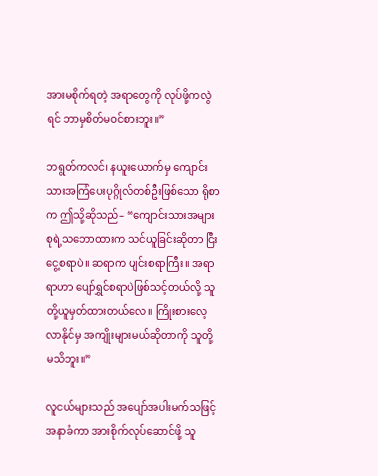အားမစိုက်ရတဲ့ အရာတွေကို လုပ်ဖို့ကလွဲရင် ဘာမှစိတ်မဝင်စားဘူး။”

ဘရွတ်ကလင်၊ နယူးယောက်မှ ကျောင်းသားအကြံပေးပုဂ္ဂိုလ်တစ်ဦးဖြစ်သော ရိုစာက ဤသို့ဆိုသည်– “ကျောင်းသားအများစုရဲ့သဘောထားက သင်ယူခြင်းဆိုတာ ငြီးငွေ့စရာပဲ။ ဆရာက ပျင်းစရာကြီး။ အရာရာဟာ ပျော်ရွှင်စရာပဲဖြစ်သင့်တယ်လို့ သူတို့ယူမှတ်ထားတယ်လေ။ ကြိုးစားလေ့လာနိုင်မှ အကျိုးများမယ်ဆိုတာကို သူတို့မသိဘူး။”

လူငယ်များသည် အပျော်အပါးမက်သဖြင့် အနာခံကာ အားစိုက်လုပ်ဆောင်ဖို့ သူ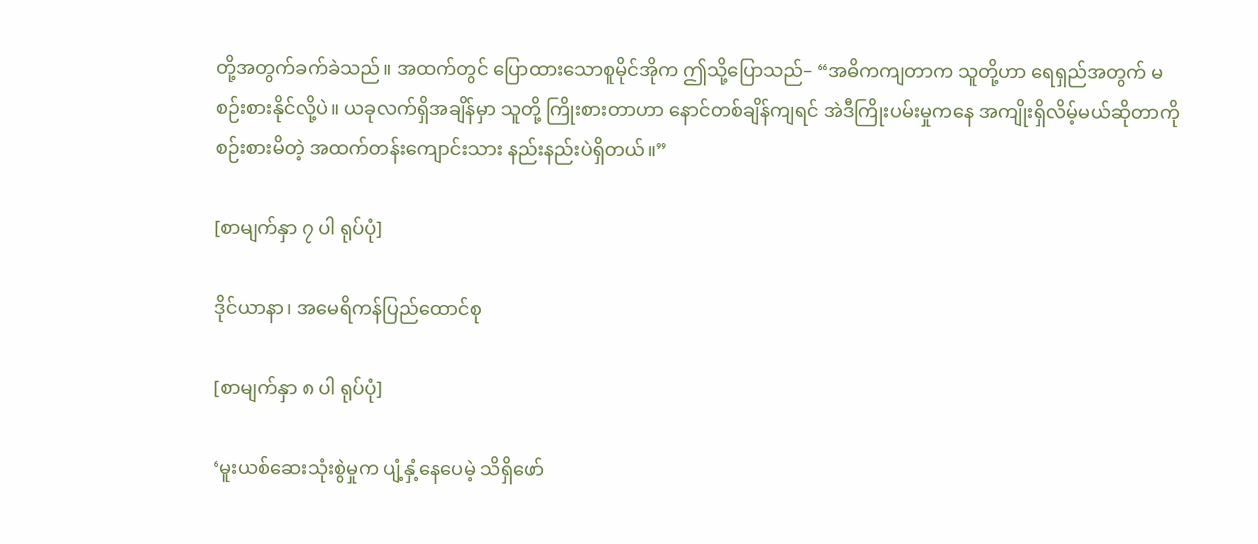တို့အတွက်ခက်ခဲသည်။ အထက်တွင် ပြောထားသောစူမိုင်အိုက ဤသို့ပြောသည်– “အဓိကကျတာက သူတို့ဟာ ရေရှည်အတွက် မစဉ်းစားနိုင်လို့ပဲ။ ယခုလက်ရှိအချိန်မှာ သူတို့ ကြိုးစားတာဟာ နောင်တစ်ချိန်ကျရင် အဲဒီကြိုးပမ်းမှုကနေ အကျိုးရှိလိမ့်မယ်ဆိုတာကို စဉ်းစားမိတဲ့ အထက်တန်းကျောင်းသား နည်းနည်းပဲရှိတယ်။”

[စာမျက်နှာ ၇ ပါ ရုပ်ပုံ]

ဒိုင်ယာနာ၊ အမေရိကန်ပြည်ထောင်စု

[စာမျက်နှာ ၈ ပါ ရုပ်ပုံ]

‘မူးယစ်ဆေးသုံးစွဲမှုက ပျံ့နှံ့နေပေမဲ့ သိရှိဖော်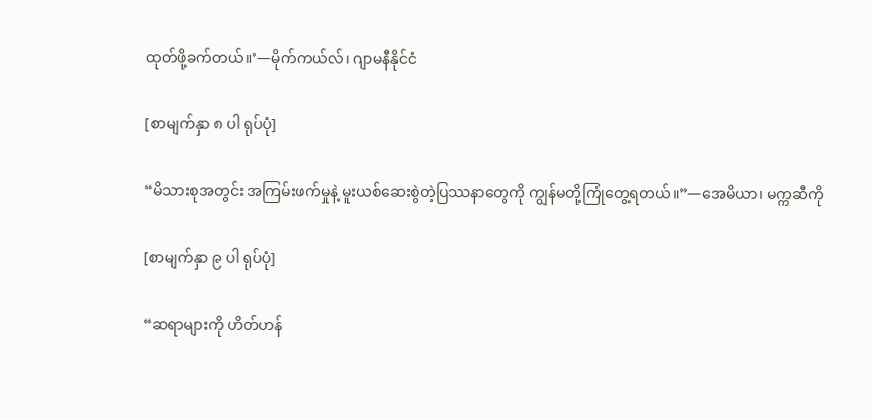ထုတ်ဖို့ခက်တယ်။’—မိုက်ကယ်လ်၊ ဂျာမနီနိုင်ငံ

[စာမျက်နှာ ၈ ပါ ရုပ်ပုံ]

“မိသားစုအတွင်း အကြမ်းဖက်မှုနဲ့ မူးယစ်ဆေးစွဲတဲ့ပြဿနာတွေကို ကျွန်မတို့ကြုံတွေ့ရတယ်။”—အေမိယာ၊ မက္ကဆီကို

[စာမျက်နှာ ၉ ပါ ရုပ်ပုံ]

“ဆရာများကို ဟိတ်ဟန်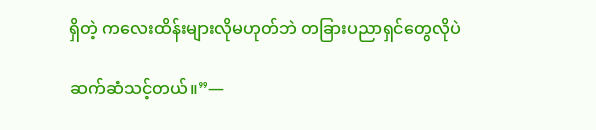ရှိတဲ့ ကလေးထိန်းများလိုမဟုတ်ဘဲ တခြားပညာရှင်တွေလိုပဲ

ဆက်ဆံသင့်တယ်။”—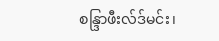စန္ဒြာဖီးလ်ဒ်မင်း၊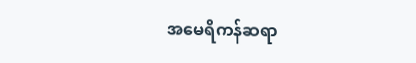အမေရိကန်ဆရာ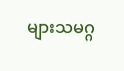များသမဂ္ဂ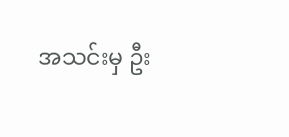အသင်းမှ ဦး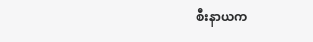စီးနာယက